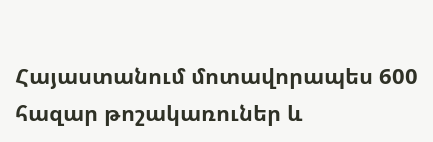Հայաստանում մոտավորապես 600 հազար թոշակառուներ և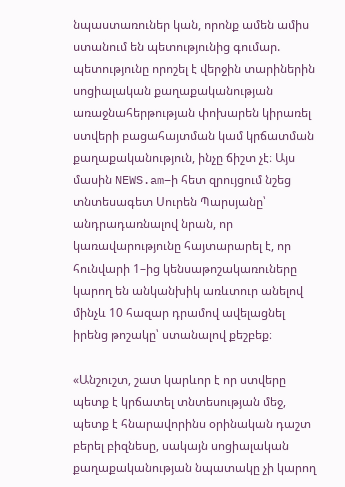նպաստառուներ կան, որոնք ամեն ամիս ստանում են պետությունից գումար. պետությունը որոշել է վերջին տարիներին սոցիալական քաղաքականության առաջնահերթության փոխարեն կիրառել ստվերի բացահայտման կամ կրճատման քաղաքականություն, ինչը ճիշտ չէ։ Այս մասին NEWS.am–ի հետ զրույցում նշեց տնտեսագետ Սուրեն Պարսյանը՝ անդրադառնալով նրան, որ կառավարությունը հայտարարել է, որ հունվարի 1–ից կենսաթոշակառուները կարող են անկանխիկ առևտուր անելով մինչև 10 հազար դրամով ավելացնել իրենց թոշակը՝ ստանալով քեշբեք։

«Անշուշտ, շատ կարևոր է որ ստվերը պետք է կրճատել տնտեսության մեջ, պետք է հնարավորինս օրինական դաշտ բերել բիզնեսը, սակայն սոցիալական քաղաքականության նպատակը չի կարող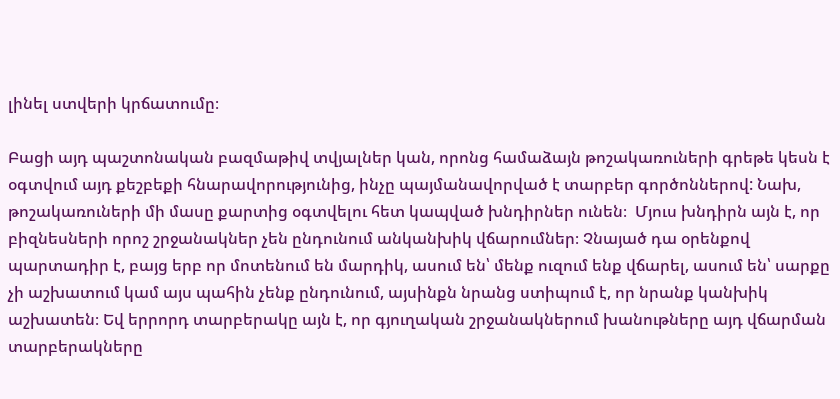լինել ստվերի կրճատումը։

Բացի այդ պաշտոնական բազմաթիվ տվյալներ կան, որոնց համաձայն թոշակառուների գրեթե կեսն է օգտվում այդ քեշբեքի հնարավորությունից, ինչը պայմանավորված է տարբեր գործոններով: Նախ, թոշակառուների մի մասը քարտից օգտվելու հետ կապված խնդիրներ ունեն։  Մյուս խնդիրն այն է, որ բիզնեսների որոշ շրջանակներ չեն ընդունում անկանխիկ վճարումներ։ Չնայած դա օրենքով պարտադիր է, բայց երբ որ մոտենում են մարդիկ, ասում են՝ մենք ուզում ենք վճարել, ասում են՝ սարքը չի աշխատում կամ այս պահին չենք ընդունում, այսինքն նրանց ստիպում է, որ նրանք կանխիկ աշխատեն։ Եվ երրորդ տարբերակը այն է, որ գյուղական շրջանակներում խանութները այդ վճարման տարբերակները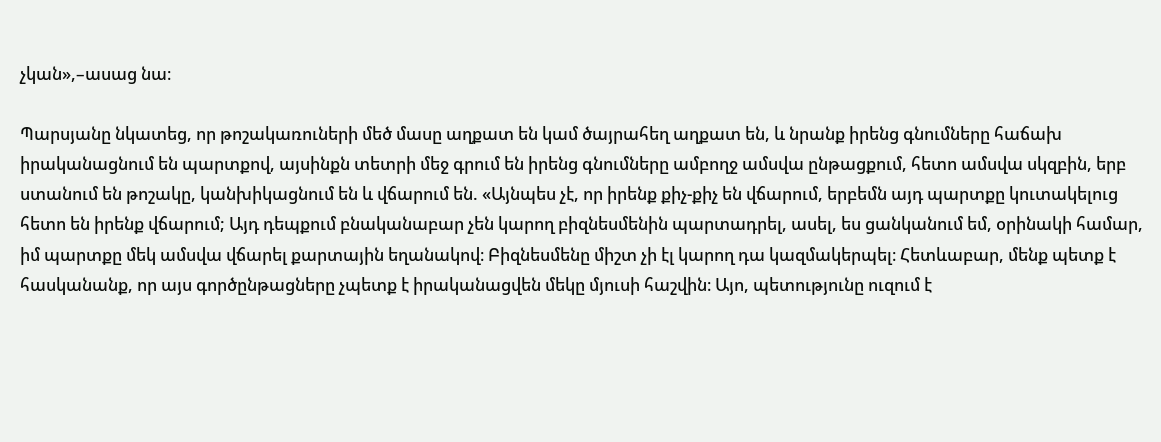չկան»,–ասաց նա։

Պարսյանը նկատեց, որ թոշակառուների մեծ մասը աղքատ են կամ ծայրահեղ աղքատ են, և նրանք իրենց գնումները հաճախ իրականացնում են պարտքով, այսինքն տետրի մեջ գրում են իրենց գնումները ամբողջ ամսվա ընթացքում, հետո ամսվա սկզբին, երբ ստանում են թոշակը, կանխիկացնում են և վճարում են. «Այնպես չէ, որ իրենք քիչ-քիչ են վճարում, երբեմն այդ պարտքը կուտակելուց հետո են իրենք վճարում; Այդ դեպքում բնականաբար չեն կարող բիզնեսմենին պարտադրել, ասել, ես ցանկանում եմ, օրինակի համար, իմ պարտքը մեկ ամսվա վճարել քարտային եղանակով։ Բիզնեսմենը միշտ չի էլ կարող դա կազմակերպել։ Հետևաբար, մենք պետք է հասկանանք, որ այս գործընթացները չպետք է իրականացվեն մեկը մյուսի հաշվին։ Այո, պետությունը ուզում է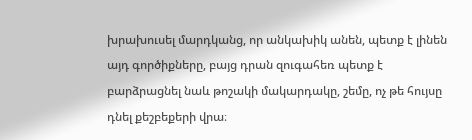խրախուսել մարդկանց, որ անկախիկ անեն, պետք է լինեն այդ գործիքները, բայց դրան զուգահեռ պետք է բարձրացնել նաև թոշակի մակարդակը, շեմը, ոչ թե հույսը դնել քեշբեքերի վրա։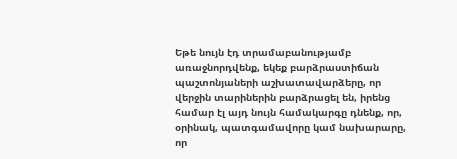Եթե նույն էդ տրամաբանությամբ առաջնորդվենք, եկեք բարձրաստիճան պաշտոնյաների աշխատավարձերը, որ վերջին տարիներին բարձրացել են, իրենց համար էլ այդ նույն համակարգը դնենք, որ, օրինակ, պատգամավորը կամ նախարարը, որ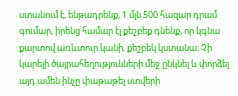ստանում է, ենթադրենք, 1 մլն 500 հազար դրամ գումար, իրենց համար էլ քեշբեք դնենք, որ կգնա քարտով առևտուր կանի, քեշբեկ կստանա։ Չի կարելի ծայրահեղությունների մեջ ընկնել և փորձել այդ ամեն ինչը փաթաթել ստվերի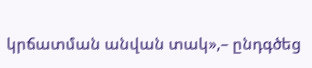կրճատման անվան տակ»,– ընդգծեց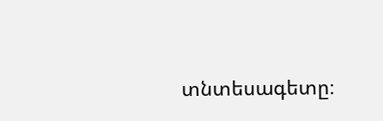տնտեսագետը։